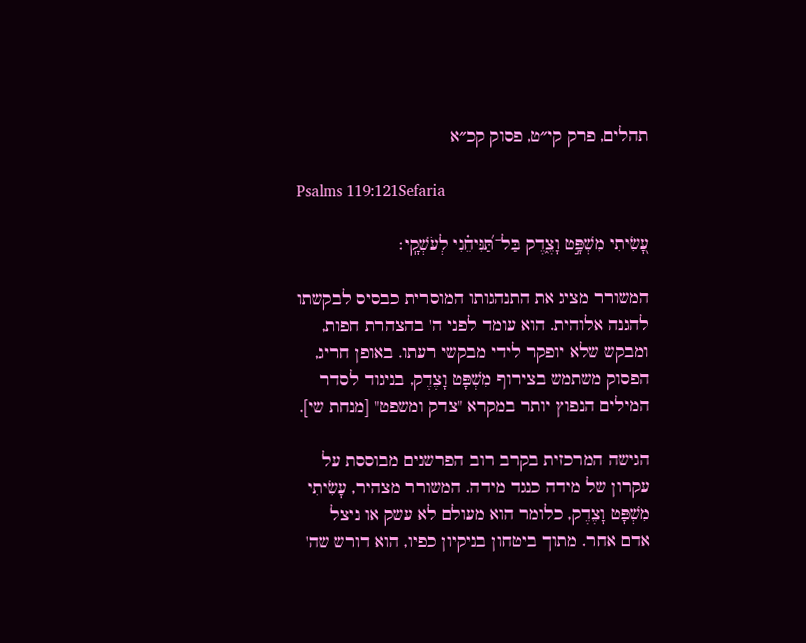תהלים, פרק קי״ט, פסוק קכ״א

Psalms 119:121Sefaria

עָ֭שִׂיתִי מִשְׁפָּ֣ט וָצֶ֑דֶק בַּל־תַּ֝נִּיחֵ֗נִי לְעֹשְׁקָֽי׃

המשורר מציג את התנהגותו המוסרית כבסיס לבקשתו להגנה אלוהית. הוא עומד לפני ה' בהצהרת חפות, ומבקש שלא יופקר לידי מבקשי רעתו. באופן חריג, הפסוק משתמש בצירוף מִשְׁפָּט וָצֶדֶק, בניגוד לסדר המילים הנפוץ יותר במקרא "צדק ומשפט" [מנחת שי].

הגישה המרכזית בקרב רוב הפרשנים מבוססת על עקרון של מידה כנגד מידה. המשורר מצהיר, עָשִׂיתִי מִשְׁפָּט וָצֶדֶק, כלומר הוא מעולם לא עשק או ניצל אדם אחר. מתוך ביטחון בניקיון כפיו, הוא דורש שה'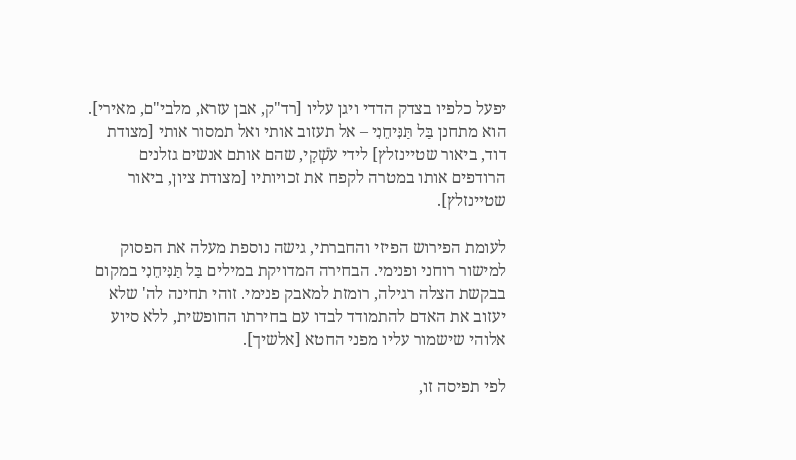יפעל כלפיו בצדק הדדי ויגן עליו [רד"ק, אבן עזרא, מלבי"ם, מאירי]. הוא מתחנן בַּל תַּנִּיחֵנִי – אל תעזוב אותי ואל תמסור אותי [מצודת דוד, ביאור שטיינזלץ] לידי עֹשְׁקָי, שהם אותם אנשים גזלנים הרודפים אותו במטרה לקפח את זכויותיו [מצודת ציון, ביאור שטיינזלץ].

לעומת הפירוש הפיזי והחברתי, גישה נוספת מעלה את הפסוק למישור רוחני ופנימי. הבחירה המדויקת במילים בַּל תַּנִּיחֵנִי במקום בבקשת הצלה רגילה, רומזת למאבק פנימי. זוהי תחינה לה' שלא יעזוב את האדם להתמודד לבדו עם בחירתו החופשית, ללא סיוע אלוהי שישמור עליו מפני החטא [אלשיך].

לפי תפיסה זו,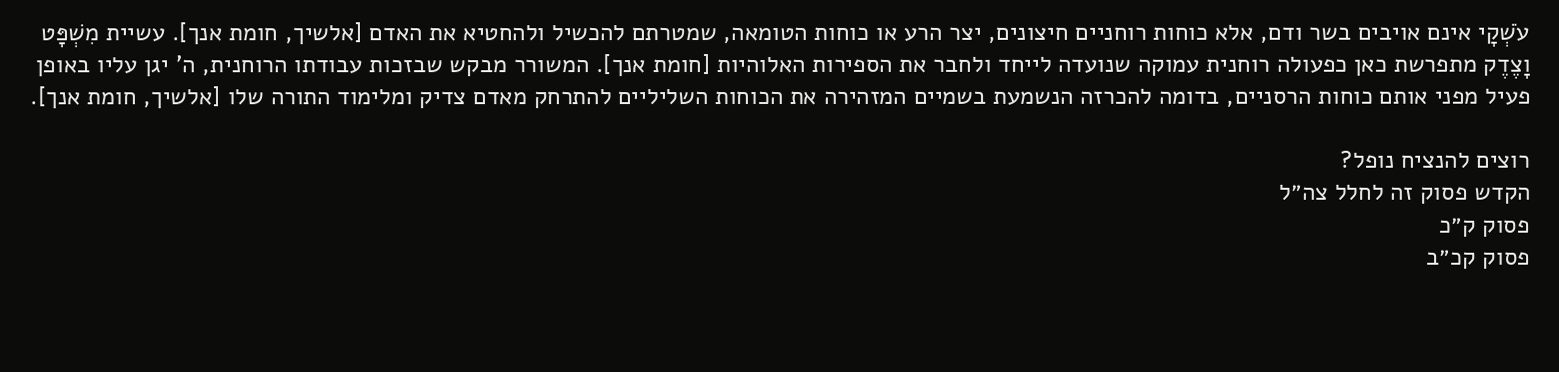עֹשְׁקָי אינם אויבים בשר ודם, אלא כוחות רוחניים חיצונים, יצר הרע או כוחות הטומאה, שמטרתם להכשיל ולהחטיא את האדם [אלשיך, חומת אנך]. עשיית מִשְׁפָּט וָצֶדֶק מתפרשת כאן כפעולה רוחנית עמוקה שנועדה לייחד ולחבר את הספירות האלוהיות [חומת אנך]. המשורר מבקש שבזכות עבודתו הרוחנית, ה' יגן עליו באופן פעיל מפני אותם כוחות הרסניים, בדומה להכרזה הנשמעת בשמיים המזהירה את הכוחות השליליים להתרחק מאדם צדיק ומלימוד התורה שלו [אלשיך, חומת אנך].

רוצים להנציח נופל?
הקדש פסוק זה לחלל צה״ל
פסוק ק״כ
פסוק קכ״ב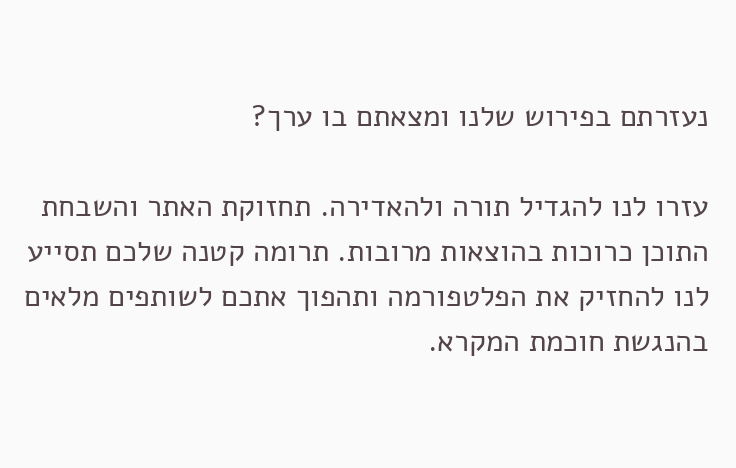נעזרתם בפירוש שלנו ומצאתם בו ערך?

עזרו לנו להגדיל תורה ולהאדירה. תחזוקת האתר והשבחת התוכן כרוכות בהוצאות מרובות. תרומה קטנה שלכם תסייע לנו להחזיק את הפלטפורמה ותהפוך אתכם לשותפים מלאים בהנגשת חוכמת המקרא.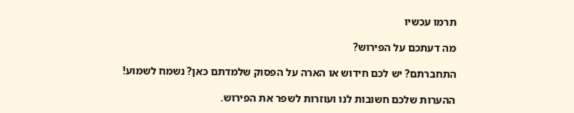תרמו עכשיו

מה דעתכם על הפירוש?

התחברתם? יש לכם חידוש או הארה על הפסוק שלמדתם כאן? נשמח לשמוע!

ההערות שלכם חשובות לנו ועוזרות לשפר את הפירוש.